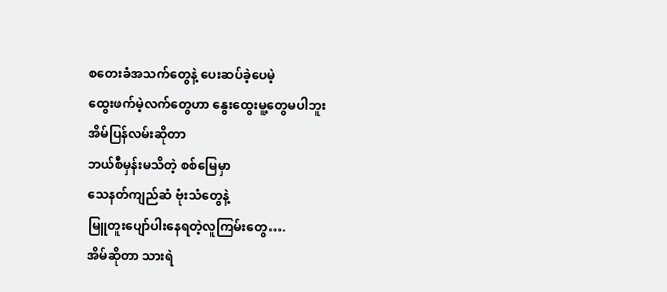စတေးခံအသက်တွေနဲ့ ပေးဆပ်ခဲ့ပေမဲ့
ထွေးဖက်မဲ့လက်တွေဟာ နွေးထွေးမူ့တွေမပါဘူး
အိမ်ပြန်လမ်းဆိုတာ
ဘယ်စီမှန်းမသိတဲ့ စစ်မြေမှာ
သေနတ်ကျည်ဆံ ဗုံးသံတွေနဲ့
မြူတူးပျော်ပါးနေရတဲ့လူကြမ်းတွေ….
အိမ်ဆိုတာ သားရဲ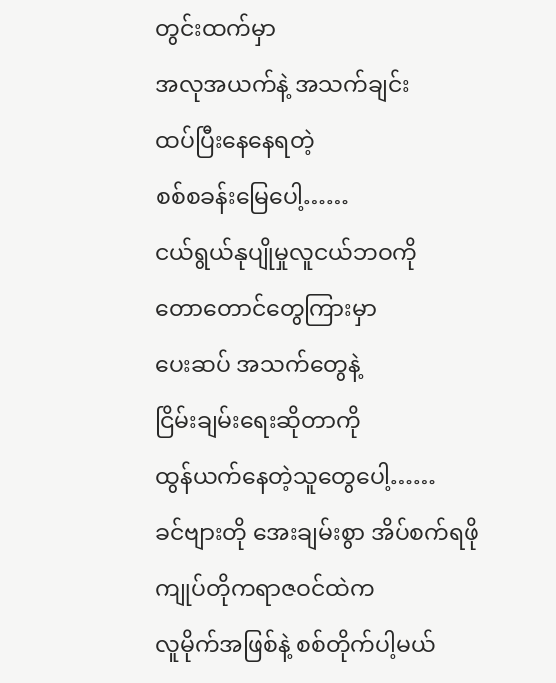တွင်းထက်မှာ
အလုအယက်နဲ့ အသက်ချင်း
ထပ်ပြီးနေနေရတဲ့
စစ်စခန်းမြေပေါ့……
ငယ်ရွယ်နုပျိုမှုလူငယ်ဘဝကို
တောတောင်တွေကြားမှာ
ပေးဆပ် အသက်တွေနဲ့
ငြိမ်းချမ်းရေးဆိုတာကို
ထွန်ယက်နေတဲ့သူတွေပေါ့……
ခင်ဗျားတို အေးချမ်းစွာ အိပ်စက်ရဖို
ကျုပ်တိုကရာဇဝင်ထဲက
လူမိုက်အဖြစ်နဲ့ စစ်တိုက်ပါ့မယ်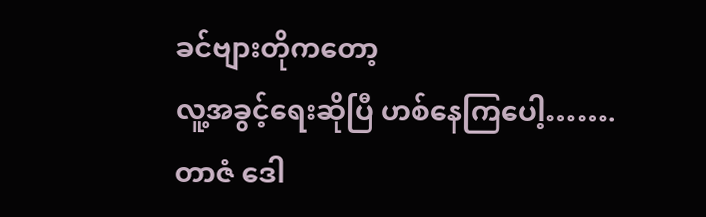ခင်ဗျားတိုကတော့
လူ့အခွင့်ရေးဆိုပြီ ဟစ်နေကြပေါ့…….
တာဇံ ဒေါ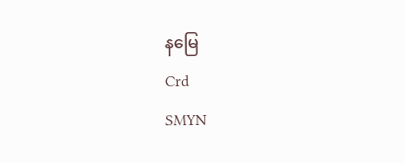နမြေ
Crd
SMYN